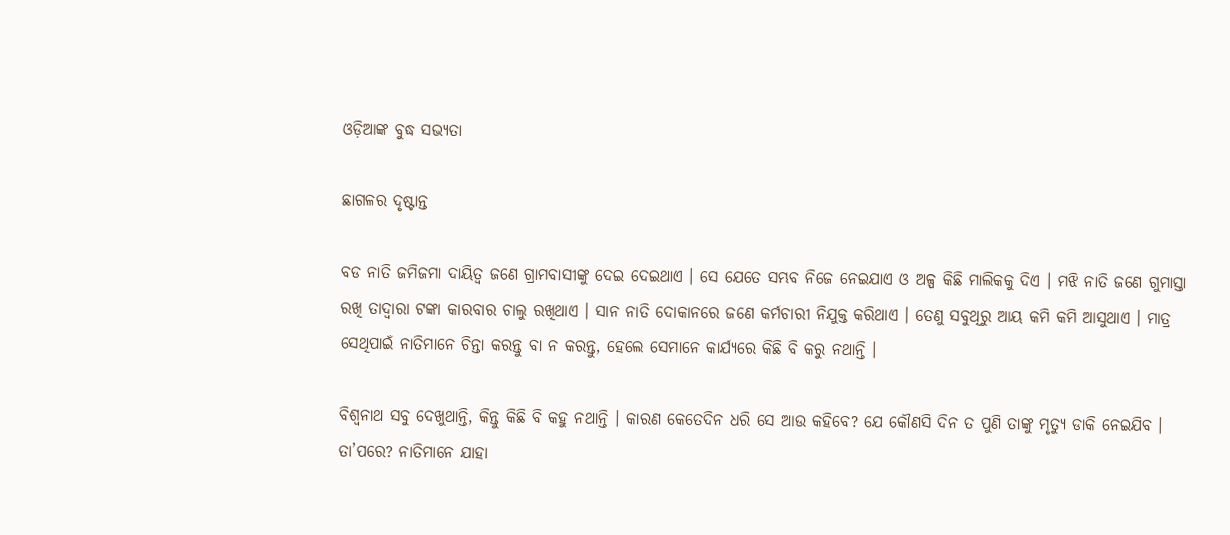ଓଡ଼ିଆଙ୍କ ବୁଦ୍ଧ ସଭ୍ୟତା

ଛାଗଳର ଦୃଷ୍ଟାନ୍ତ

ବଡ ନାତି ଜମିଜମା ଦାୟିତ୍ୱ ଜଣେ ଗ୍ରାମବାସୀଙ୍କୁ ଦେଇ ଦେଇଥାଏ । ସେ ଯେତେ ସମ୍ଭବ ନିଜେ ନେଇଯାଏ ଓ ଅଳ୍ପ କିଛି ମାଲିକକୁ ଦିଏ । ମଝି ନାତି ଜଣେ ଗୁମାସ୍ତା ରଖି ତାଦ୍ୱାରା ଟଙ୍କା କାରବାର ଚାଲୁ ରଖିଥାଏ । ସାନ ନାତି ଦୋକାନରେ ଜଣେ କର୍ମଚାରୀ ନିଯୁକ୍ତ କରିଥାଏ । ତେଣୁ ସବୁଥିରୁ ଆୟ କମି କମି ଆସୁଥାଏ । ମାତ୍ର ସେଥିପାଇଁ ନାତିମାନେ ଚିନ୍ତା କରନ୍ତୁ ବା ନ କରନ୍ତୁ, ହେଲେ ସେମାନେ କାର୍ଯ୍ୟରେ କିଛି ବି କରୁ ନଥାନ୍ତି ।

ବିଶ୍ୱନାଥ ସବୁ ଦେଖୁଥାନ୍ତି, କିନ୍ତୁ କିଛି ବି କହୁ ନଥାନ୍ତି । କାରଣ କେତେଦିନ ଧରି ସେ ଆଉ କହିବେ? ଯେ କୌଣସି ଦିନ ତ ପୁଣି ତାଙ୍କୁ ମୃତ୍ୟୁ ଡାକି ନେଇଯିବ । ତା’ପରେ? ନାତିମାନେ ଯାହା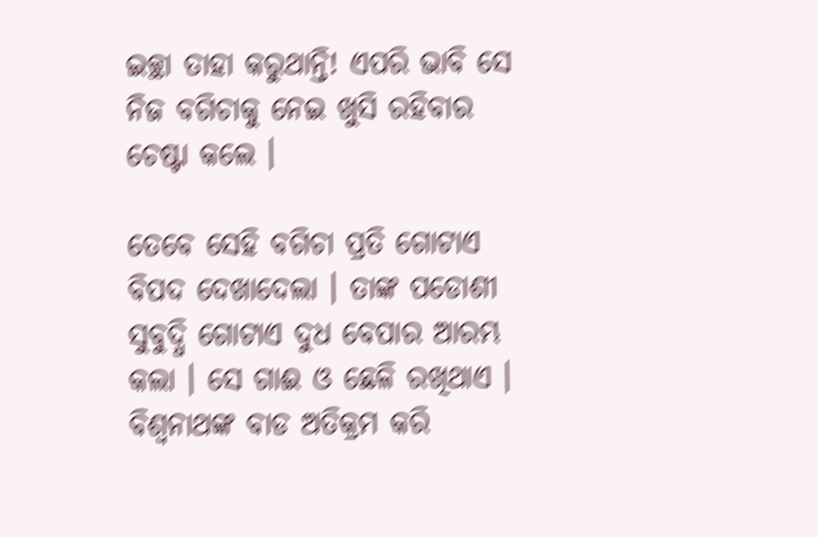ଇଚ୍ଛା ତାହା କରୁଥାନ୍ତି! ଏପରି ଭାବି ସେ ନିଜ ବଗିଚାକୁ ନେଇ ଖୁସି ରହିବାର ଚେଷ୍ଟା କଲେ ।

ତେବେ ସେହି ବଗିଚା ପ୍ରତି ଗୋଟାଏ ବିପଦ ଦେଖାଦେଲା । ତାଙ୍କ ପଡୋଶୀ ସୁବୁଦ୍ଧି ଗୋଟାଏ ଦୁଧ ବେପାର ଆରମ୍ଭ କଲା । ସେ ଗାଈ ଓ ଛେଳି ରଖିଥାଏ । ବିଶ୍ୱନାଥଙ୍କ ବାଡ ଅତିକ୍ରମ କରି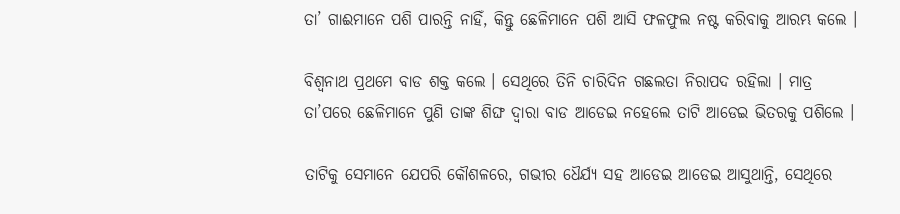ତା’ ଗାଈମାନେ ପଶି ପାରନ୍ତି ନାହିଁ, କିନ୍ତୁ ଛେଳିମାନେ ପଶି ଆସି ଫଳଫୁଲ ନଷ୍ଟ କରିବାକୁ ଆରମ୍ଭ କଲେ ।

ବିଶ୍ୱନାଥ ପ୍ରଥମେ ବାଡ ଶକ୍ତ କଲେ । ସେଥିରେ ତିନି ଚାରିଦିନ ଗଛଲତା ନିରାପଦ ରହିଲା । ମାତ୍ର ତା’ପରେ ଛେଳିମାନେ ପୁଣି ତାଙ୍କ ଶିଙ୍ଘ ଦ୍ୱାରା ବାଡ ଆଡେଇ ନହେଲେ ତାଟି ଆଡେଇ ଭିତରକୁ ପଶିଲେ ।

ତାଟିକୁ ସେମାନେ ଯେପରି କୌଶଳରେ, ଗଭୀର ଧୈର୍ଯ୍ୟ ସହ ଆଡେଇ ଆଡେଇ ଆସୁଥାନ୍ତି, ସେଥିରେ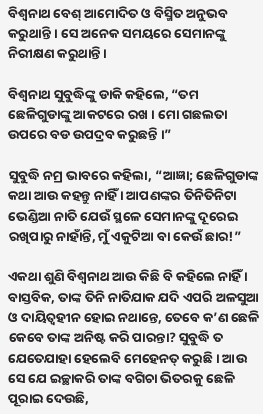ବିଶ୍ୱନାଥ ବେଶ୍ ଆମୋଦିତ ଓ ବିସ୍ମିତ ଅନୁଭବ କରୁଥାନ୍ତି । ସେ ଅନେକ ସମୟରେ ସେମାନଙ୍କୁ ନିରୀକ୍ଷଣ କରୁଥାନ୍ତି ।

ବିଶ୍ୱନାଥ ସୁବୁଦ୍ଧିଙ୍କୁ ଡାକି କହିଲେ, “ତମ ଛେଳିଗୁଡାଙ୍କୁ ଆକଟରେ ରଖ । ମୋ ଗଛଲତା ଉପରେ ବଡ ଉପଦ୍ରବ କରୁଛନ୍ତି ।”

ସୁବୁଦ୍ଧି ନମ୍ର ଭାବରେ କହିଲା, “ଆଜ୍ଞା; ଛେଳିଗୁଡାଙ୍କ କଥା ଆଉ କହନ୍ତୁ ନାହିଁ । ଆପଣଙ୍କର ତିନିତିନିଟା ଭେଣ୍ଡିଆ ନାତି ଯେଉଁ ସ୍ଥଳେ ସେମାନଙ୍କୁ ଦୂରେଇ ରଖିପାରୁ ନାହାଁନ୍ତି, ମୁଁ ଏକୁଟିଆ ବା କେଉଁ ଛାର!”

ଏକଥା ଶୁଣି ବିଶ୍ୱନାଥ ଆଉ କିଛି ବି କହିଲେ ନାହିଁ । ବାସ୍ତବିକ, ତାଙ୍କ ତିନି ନାତିଯାକ ଯଦି ଏପରି ଅଳସୁଆ ଓ ଦାୟିତ୍ୱହୀନ ହୋଇ ନଥାନ୍ତେ, ତେବେ କ’ଣ ଛେଳି କେବେ ତାଙ୍କ ଅନିଷ୍ଟ କରି ପାରନ୍ତା? ସୁବୁଦ୍ଧି ତ ଯେତେଯାହା ହେଲେବି ମେହେନତ୍ କରୁଛି । ଆଉ ସେ ଯେ ଇଚ୍ଛାକରି ତାଙ୍କ ବଗିଚା ଭିତରକୁ ଛେଳି ପୂରାଇ ଦେଉଛି,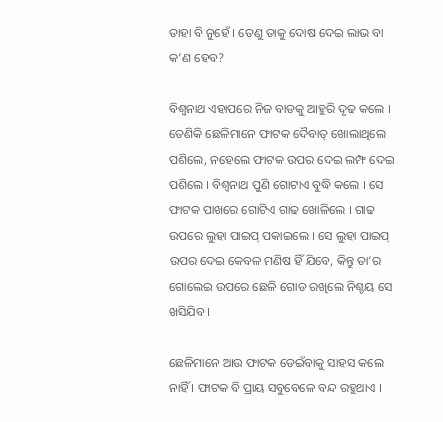ତାହା ବି ନୁହେଁ । ତେଣୁ ତାକୁ ଦୋଷ ଦେଇ ଲାଭ ବା କ’ଣ ହେବ?

ବିଶ୍ୱନାଥ ଏହାପରେ ନିଜ ବାଡକୁ ଆହୁରି ଦୃଢ କଲେ । ତେଣିକି ଛେଳିମାନେ ଫାଟକ ଦୈବାତ୍ ଖୋଲାଥିଲେ ପଶିଲେ, ନହେଲେ ଫାଟକ ଉପର ଦେଇ ଲମ୍ଫ ଦେଇ ପଶିଲେ । ବିଶ୍ୱନାଥ ପୁଣି ଗୋଟାଏ ବୁଦ୍ଧି କଲେ । ସେ ଫାଟକ ପାଖରେ ଗୋଟିଏ ଗାଢ ଖୋଳିଲେ । ଗାଢ ଉପରେ ଲୁହା ପାଇପ୍ ପକାଇଲେ । ସେ ଲୁହା ପାଇପ୍ ଉପର ଦେଇ କେବଳ ମଣିଷ ହିଁ ଯିବେ, କିନ୍ତୁ ତା’ର ଗୋଲେଇ ଉପରେ ଛେଳି ଗୋଡ ରଖିଲେ ନିଶ୍ଚୟ ସେ ଖସିଯିବ ।

ଛେଳିମାନେ ଆଉ ଫାଟକ ଡେଇଁବାକୁ ସାହସ କଲେ ନାହିଁ । ଫାଟକ ବି ପ୍ରାୟ ସବୁବେଳେ ବନ୍ଦ ରହୁଥାଏ ।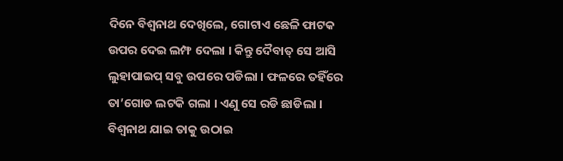ଦିନେ ବିଶ୍ୱନାଥ ଦେଖିଲେ, ଗୋଟାଏ ଛେଳି ଫାଟକ ଉପର ଦେଇ ଲମ୍ଫ ଦେଲା । କିନ୍ତୁ ଦୈବାତ୍ ସେ ଆସି ଲୁହାପାଇପ୍ ସବୁ ଉପରେ ପଡିଲା । ଫଳରେ ତହିଁରେ ତା’ଗୋଡ ଲଟକି ଗଲା । ଏଣୁ ସେ ରଡି ଛାଡିଲା । ବିଶ୍ୱନାଥ ଯାଇ ତାକୁ ଉଠାଇ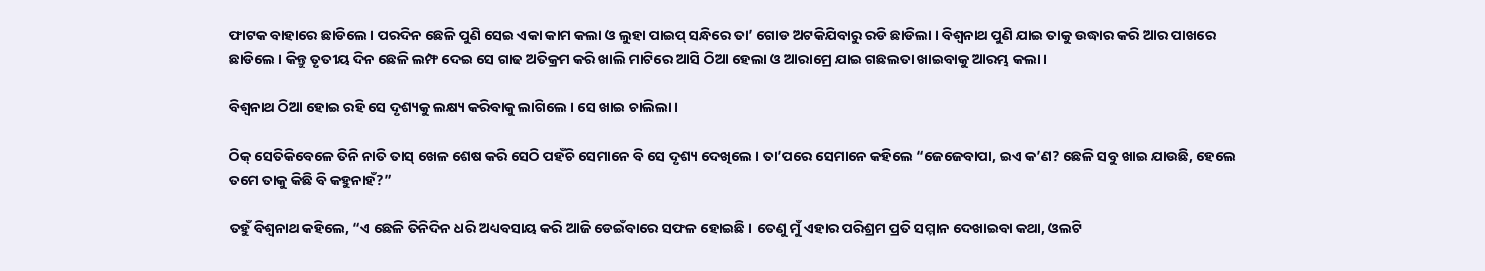ଫାଟକ ବାହାରେ ଛାଡିଲେ । ପରଦିନ ଛେଳି ପୁଣି ସେଇ ଏକା କାମ କଲା ଓ ଲୁହା ପାଇପ୍ ସନ୍ଧିରେ ତା’ ଗୋଡ ଅଟକିଯିବାରୁ ରଡି ଛାଡିଲା । ବିଶ୍ୱନାଥ ପୁଣି ଯାଇ ତାକୁ ଉଦ୍ଧାର କରି ଆର ପାଖରେ ଛାଡିଲେ । କିନ୍ତୁ ତୃତୀୟ ଦିନ ଛେଳି ଲମ୍ଫ ଦେଇ ସେ ଗାଢ ଅତିକ୍ରମ କରି ଖାଲି ମାଟିରେ ଆସି ଠିଆ ହେଲା ଓ ଆରାମ୍ରେ ଯାଇ ଗଛଲତା ଖାଇବାକୁ ଆରମ୍ଭ କଲା ।

ବିଶ୍ୱନାଥ ଠିଆ ହୋଇ ରହି ସେ ଦୃଶ୍ୟକୁ ଲକ୍ଷ୍ୟ କରିବାକୁ ଲାଗିଲେ । ସେ ଖାଇ ଚାଲିଲା ।

ଠିକ୍ ସେତିକିବେଳେ ତିନି ନାତି ତାସ୍ ଖେଳ ଶେଷ କରି ସେଠି ପହଁଚି ସେମାନେ ବି ସେ ଦୃଶ୍ୟ ଦେଖିଲେ । ତା’ପରେ ସେମାନେ କହିଲେ “ଜେଜେବାପା, ଇଏ କ’ଣ? ଛେଳି ସବୁ ଖାଇ ଯାଉଛି, ହେଲେ ତମେ ତାକୁ କିଛି ବି କହୁନାହଁ?”

ତହୁଁ ବିଶ୍ୱନାଥ କହିଲେ, “ଏ ଛେଳି ତିନିଦିନ ଧରି ଅଧ୍ୟବସାୟ କରି ଆଜି ଡେଇଁବାରେ ସଫଳ ହୋଇଛି । ତେଣୁ ମୁଁ ଏହାର ପରିଶ୍ରମ ପ୍ରତି ସମ୍ମାନ ଦେଖାଇବା କଥା, ଓଲଟି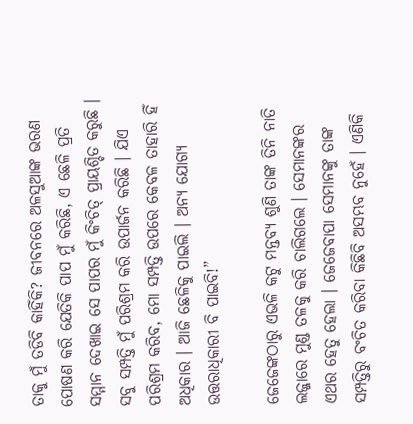ତାକୁ ମୁଁ ତଡିବି କାହିଁକି? ଜୀବନରେ ଅଳସୁଆଙ୍କ ଭରଣ ପୋଷଣ କରି ଯେତିକି ପାପ ମୁଁ କରିଛି, ଏ ଛେଳି ପ୍ରତି ସମ୍ମାନ ଦେଖାଇ ସେ ପାପର ମୁଁ କିଂଚିତ୍ ପ୍ରାୟଶ୍ଚିତ କରୁଛି । ସବୁ ସମ୍ପତ୍ତି ମୁଁ ପରିଶ୍ରମ କରି ଉପାର୍ଜନ କରିଛି । ଯିଏ ପରିଶ୍ରମ କରିବ, ମୋ ସମ୍ପତ୍ତି ଉପରେ କେବଳ ତାହାରି ହିଁ ଅଧିକାର । ଆଜି ଛେଳିକୁ ପାଇଲି । ଅନ୍ୟ ଯୋଗ୍ୟ ଉତ୍ତରାଧିକାରୀ ବି ପାଇବି!”

ଜେଜେଙ୍କଠାରୁ ଏଭଳି କଟୁ ମନ୍ତବ୍ୟ ଶୁଣି ତାଙ୍କ ତିନି ନାତି ଲଜ୍ଜାରେ ମୁଣ୍ଡ ତଳକୁ କରି ଚାଲିଗଲେ । ସେମାନଙ୍କର ଏଥର ହେତୁ ହେଲା । ଜେଜେବାପା ସେମାନଙ୍କୁ ତାଙ୍କ ସମ୍ପତ୍ତିରୁ ବଂଚିତ କରିବା କିଛିବି ଅସମ୍ଭବ ନୁହେଁ । ଏଣିକି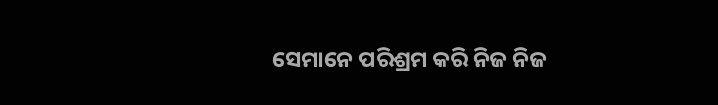ସେମାନେ ପରିଶ୍ରମ କରି ନିଜ ନିଜ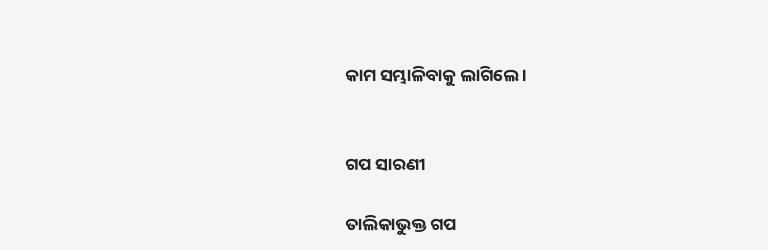କାମ ସମ୍ଭାଳିବାକୁ ଲାଗିଲେ ।


ଗପ ସାରଣୀ

ତାଲିକାଭୁକ୍ତ ଗପ